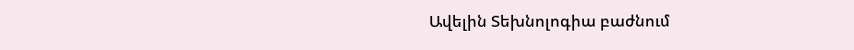Ավելին Տեխնոլոգիա բաժնում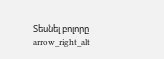Տեսնել բոլորը arrow_right_alt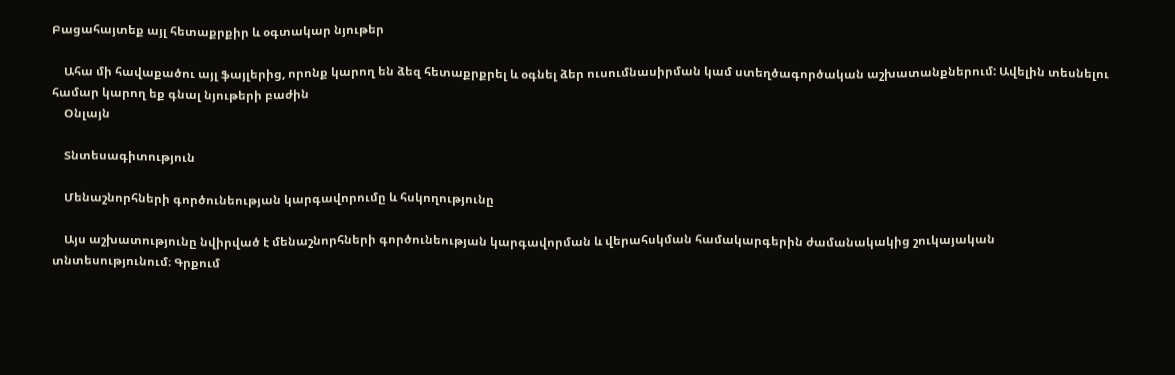Բացահայտեք այլ հետաքրքիր և օգտակար նյութեր

    Ահա մի հավաքածու այլ ֆայլերից, որոնք կարող են ձեզ հետաքրքրել և օգնել ձեր ուսումնասիրման կամ ստեղծագործական աշխատանքներում: Ավելին տեսնելու համար կարող եք գնալ նյութերի բաժին
    Օնլայն

    Տնտեսագիտություն

    Մենաշնորհների գործունեության կարգավորումը և հսկողությունը

    Այս աշխատությունը նվիրված է մենաշնորհների գործունեության կարգավորման և վերահսկման համակարգերին ժամանակակից շուկայական տնտեսությունում։ Գրքում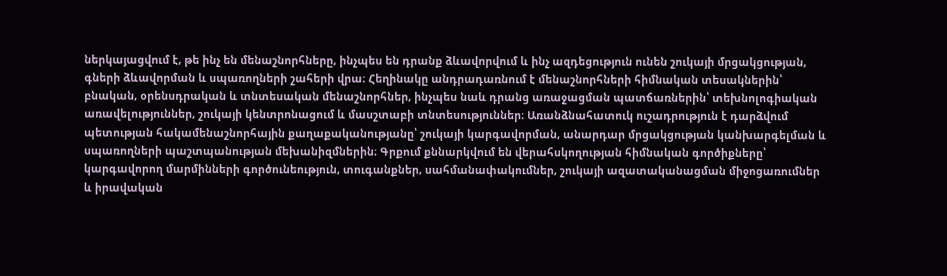ներկայացվում է, թե ինչ են մենաշնորհները, ինչպես են դրանք ձևավորվում և ինչ ազդեցություն ունեն շուկայի մրցակցության, գների ձևավորման և սպառողների շահերի վրա։ Հեղինակը անդրադառնում է մենաշնորհների հիմնական տեսակներին՝ բնական, օրենսդրական և տնտեսական մենաշնորհներ, ինչպես նաև դրանց առաջացման պատճառներին՝ տեխնոլոգիական առավելություններ, շուկայի կենտրոնացում և մասշտաբի տնտեսություններ։ Առանձնահատուկ ուշադրություն է դարձվում պետության հակամենաշնորհային քաղաքականությանը՝ շուկայի կարգավորման, անարդար մրցակցության կանխարգելման և սպառողների պաշտպանության մեխանիզմներին։ Գրքում քննարկվում են վերահսկողության հիմնական գործիքները՝ կարգավորող մարմինների գործունեություն, տուգանքներ, սահմանափակումներ, շուկայի ազատականացման միջոցառումներ և իրավական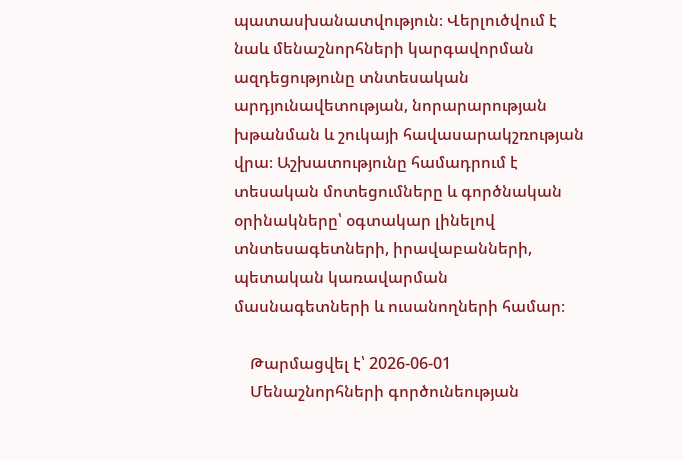պատասխանատվություն։ Վերլուծվում է նաև մենաշնորհների կարգավորման ազդեցությունը տնտեսական արդյունավետության, նորարարության խթանման և շուկայի հավասարակշռության վրա։ Աշխատությունը համադրում է տեսական մոտեցումները և գործնական օրինակները՝ օգտակար լինելով տնտեսագետների, իրավաբանների, պետական կառավարման մասնագետների և ուսանողների համար։

    Թարմացվել է՝ 2026-06-01
    Մենաշնորհների գործունեության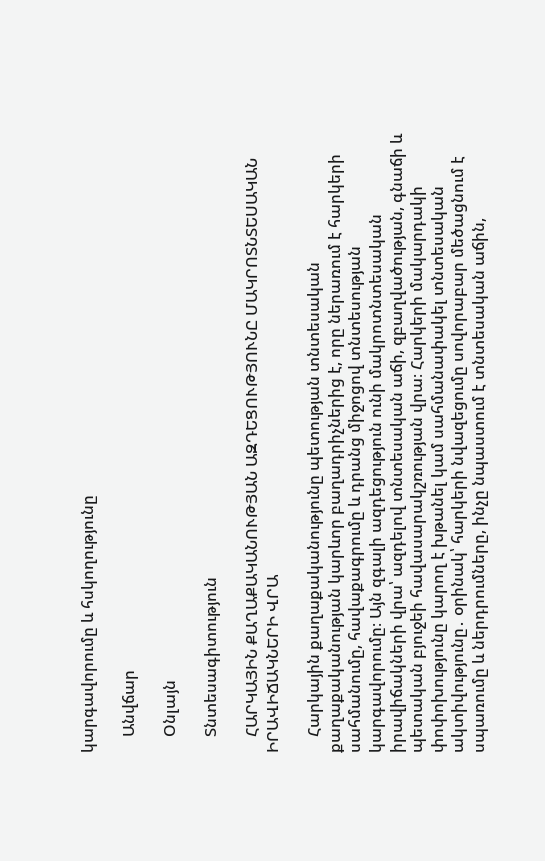կարգավորումը և հսկողությունը

    Անվճար

    Օնլայն

    Տնտեսագիտություն

    ՀԱՐԿԱՅԻՆ ՔԱՂԱՔԱԿԱՆՈՒԹՅԱՆ ԱԶԴԵՑՈՒԹՅՈՒՆԸ ՄԱԿՐՈՏՆՏԵՍԱԿԱՆ ԻՐԱՎԻՃԱԿՆԵՐԻ ՎՐԱ

    Հարկային քաղաքականությունը պետության տնտեսական քաղաքականության կարևոր բաղադրիչներից է, որը ներառում է հարկերի սահմանումը, հավաքագրումը և դրանց միջոցով տնտեսության կարգավորումը։ Այն զգալի ազդեցություն ունի մակրոտնտեսական իրավիճակների վրա՝ ազդելով տնտեսական աճի, զբաղվածության, գնաճի և պետական բյուջեի հավասարակշռության վրա։ Հարկերի մակարդակի փոփոխությունը կարող է խթանել կամ սահմանափակել տնտեսական ակտիվությունը․ օրինակ՝ հարկերի նվազեցումը սովորաբար մեծացնում է սպառումը և ներդրումները, ինչը նպաստում է տնտեսական աճին,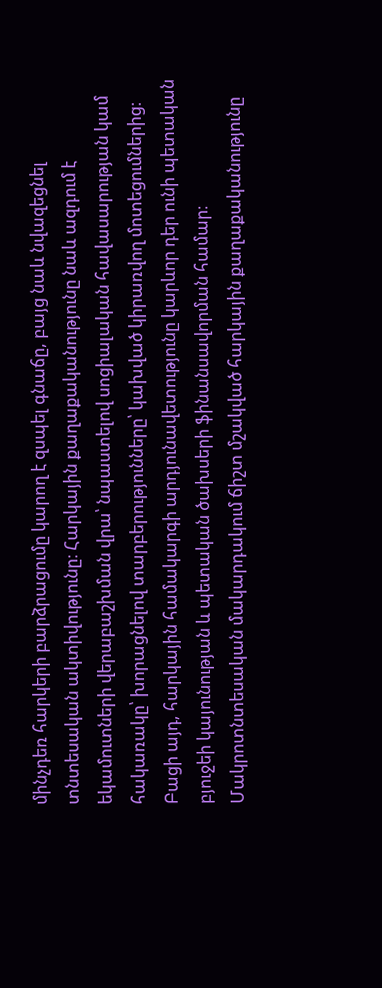մինչդեռ հարկերի բարձրացումը կարող է զսպել գնաճը, բայց նաև նվազեցնել տնտեսական ակտիվությունը։ Հարկային քաղաքականությունը նաև ազդում է եկամուտների վերաբաշխման վրա՝ նպաստելով սոցիալական հավասարության կամ հակառակը՝ խորացնելով տարբերությունները՝ կախված կիրառվող մոտեցումներից։ Բացի այդ, հարկային համակարգի արդյունավետությունը կարևոր դեր ունի պետական բյուջեի կայունության և պետական ծախսերի ֆինանսավորման համար։ Մակրոտնտեսական մակարդակում ճիշտ մշակված հարկային քաղաքականությունը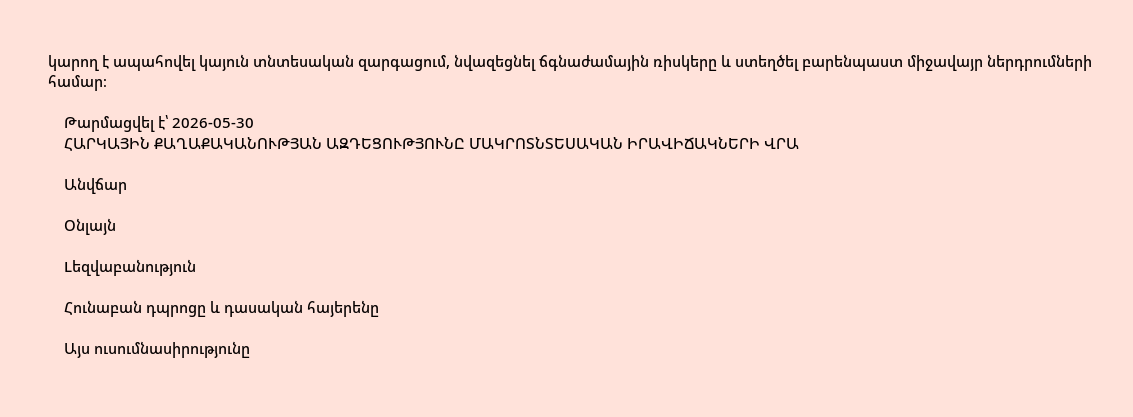կարող է ապահովել կայուն տնտեսական զարգացում, նվազեցնել ճգնաժամային ռիսկերը և ստեղծել բարենպաստ միջավայր ներդրումների համար։

    Թարմացվել է՝ 2026-05-30
    ՀԱՐԿԱՅԻՆ ՔԱՂԱՔԱԿԱՆՈՒԹՅԱՆ ԱԶԴԵՑՈՒԹՅՈՒՆԸ ՄԱԿՐՈՏՆՏԵՍԱԿԱՆ ԻՐԱՎԻՃԱԿՆԵՐԻ ՎՐԱ

    Անվճար

    Օնլայն

    Lեզվաբանություն

    Հունաբան դպրոցը և դասական հայերենը

    Այս ուսումնասիրությունը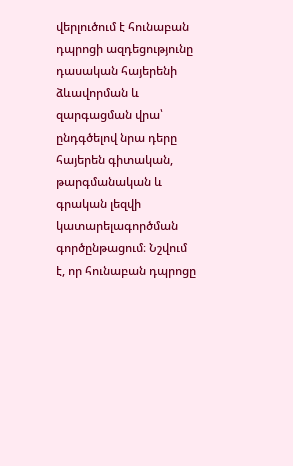վերլուծում է հունաբան դպրոցի ազդեցությունը դասական հայերենի ձևավորման և զարգացման վրա՝ ընդգծելով նրա դերը հայերեն գիտական, թարգմանական և գրական լեզվի կատարելագործման գործընթացում։ Նշվում է, որ հունաբան դպրոցը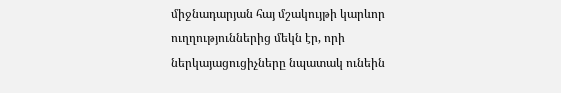միջնադարյան հայ մշակույթի կարևոր ուղղություններից մեկն էր, որի ներկայացուցիչները նպատակ ունեին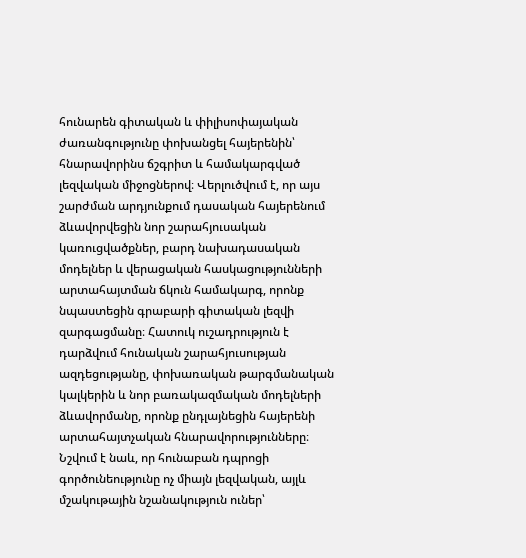հունարեն գիտական և փիլիսոփայական ժառանգությունը փոխանցել հայերենին՝ հնարավորինս ճշգրիտ և համակարգված լեզվական միջոցներով։ Վերլուծվում է, որ այս շարժման արդյունքում դասական հայերենում ձևավորվեցին նոր շարահյուսական կառուցվածքներ, բարդ նախադասական մոդելներ և վերացական հասկացությունների արտահայտման ճկուն համակարգ, որոնք նպաստեցին գրաբարի գիտական լեզվի զարգացմանը։ Հատուկ ուշադրություն է դարձվում հունական շարահյուսության ազդեցությանը, փոխառական թարգմանական կալկերին և նոր բառակազմական մոդելների ձևավորմանը, որոնք ընդլայնեցին հայերենի արտահայտչական հնարավորությունները։ Նշվում է նաև, որ հունաբան դպրոցի գործունեությունը ոչ միայն լեզվական, այլև մշակութային նշանակություն ուներ՝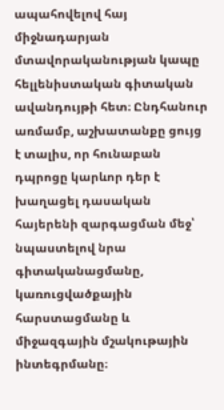ապահովելով հայ միջնադարյան մտավորականության կապը հելլենիստական գիտական ավանդույթի հետ։ Ընդհանուր առմամբ, աշխատանքը ցույց է տալիս, որ հունաբան դպրոցը կարևոր դեր է խաղացել դասական հայերենի զարգացման մեջ՝ նպաստելով նրա գիտականացմանը, կառուցվածքային հարստացմանը և միջազգային մշակութային ինտեգրմանը։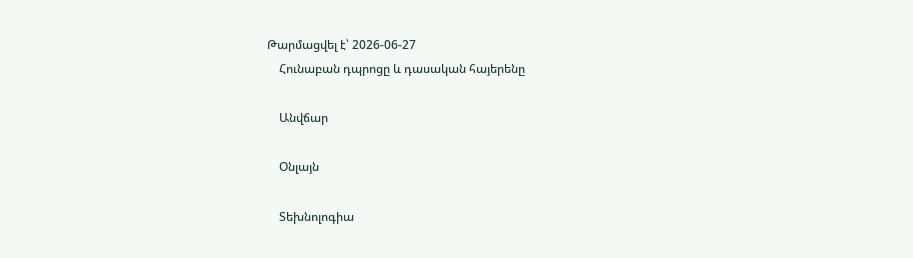Թարմացվել է՝ 2026-06-27
    Հունաբան դպրոցը և դասական հայերենը

    Անվճար

    Օնլայն

    Տեխնոլոգիա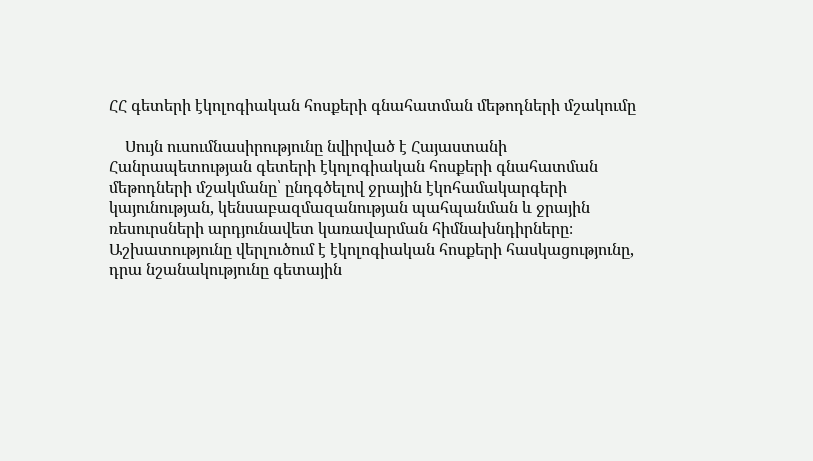ՀՀ գետերի էկոլոգիական հոսքերի գնահատման մեթոդների մշակումը

    Սույն ուսումնասիրությունը նվիրված է Հայաստանի Հանրապետության գետերի էկոլոգիական հոսքերի գնահատման մեթոդների մշակմանը՝ ընդգծելով ջրային էկոհամակարգերի կայունության, կենսաբազմազանության պահպանման և ջրային ռեսուրսների արդյունավետ կառավարման հիմնախնդիրները։ Աշխատությունը վերլուծում է էկոլոգիական հոսքերի հասկացությունը, դրա նշանակությունը գետային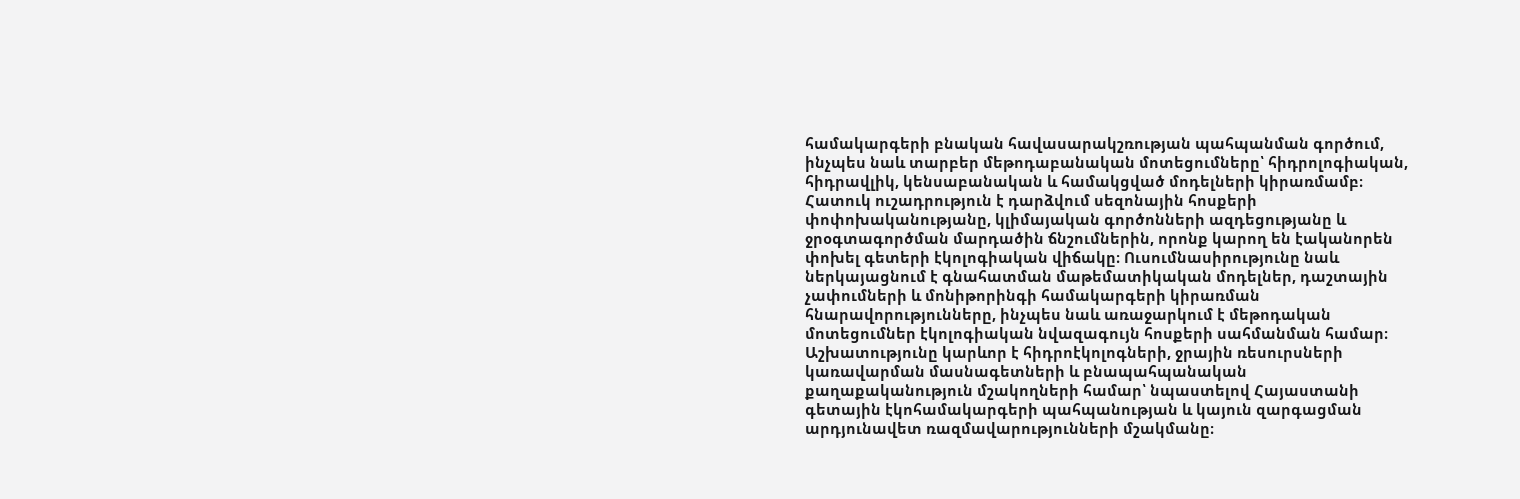համակարգերի բնական հավասարակշռության պահպանման գործում, ինչպես նաև տարբեր մեթոդաբանական մոտեցումները՝ հիդրոլոգիական, հիդրավլիկ, կենսաբանական և համակցված մոդելների կիրառմամբ։ Հատուկ ուշադրություն է դարձվում սեզոնային հոսքերի փոփոխականությանը, կլիմայական գործոնների ազդեցությանը և ջրօգտագործման մարդածին ճնշումներին, որոնք կարող են էականորեն փոխել գետերի էկոլոգիական վիճակը։ Ուսումնասիրությունը նաև ներկայացնում է գնահատման մաթեմատիկական մոդելներ, դաշտային չափումների և մոնիթորինգի համակարգերի կիրառման հնարավորությունները, ինչպես նաև առաջարկում է մեթոդական մոտեցումներ էկոլոգիական նվազագույն հոսքերի սահմանման համար։ Աշխատությունը կարևոր է հիդրոէկոլոգների, ջրային ռեսուրսների կառավարման մասնագետների և բնապահպանական քաղաքականություն մշակողների համար՝ նպաստելով Հայաստանի գետային էկոհամակարգերի պահպանության և կայուն զարգացման արդյունավետ ռազմավարությունների մշակմանը։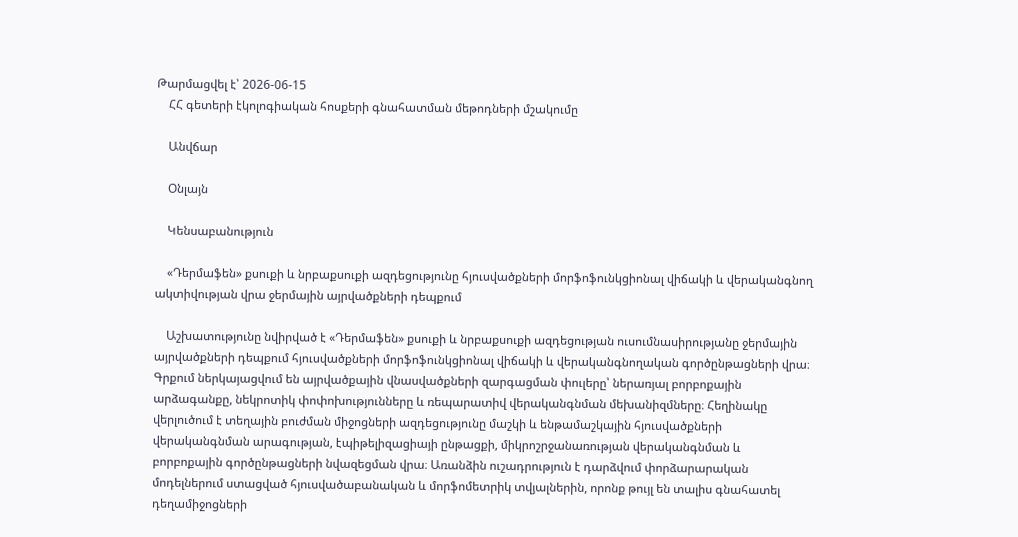Թարմացվել է՝ 2026-06-15
    ՀՀ գետերի էկոլոգիական հոսքերի գնահատման մեթոդների մշակումը

    Անվճար

    Օնլայն

    Կենսաբանություն

    «Դերմաֆեն» քսուքի և նրբաքսուքի ազդեցությունը հյուսվածքների մորֆոֆունկցիոնալ վիճակի և վերականգնող ակտիվության վրա ջերմային այրվածքների դեպքում

    Աշխատությունը նվիրված է «Դերմաֆեն» քսուքի և նրբաքսուքի ազդեցության ուսումնասիրությանը ջերմային այրվածքների դեպքում հյուսվածքների մորֆոֆունկցիոնալ վիճակի և վերականգնողական գործընթացների վրա։ Գրքում ներկայացվում են այրվածքային վնասվածքների զարգացման փուլերը՝ ներառյալ բորբոքային արձագանքը, նեկրոտիկ փոփոխությունները և ռեպարատիվ վերականգնման մեխանիզմները։ Հեղինակը վերլուծում է տեղային բուժման միջոցների ազդեցությունը մաշկի և ենթամաշկային հյուսվածքների վերականգնման արագության, էպիթելիզացիայի ընթացքի, միկրոշրջանառության վերականգնման և բորբոքային գործընթացների նվազեցման վրա։ Առանձին ուշադրություն է դարձվում փորձարարական մոդելներում ստացված հյուսվածաբանական և մորֆոմետրիկ տվյալներին, որոնք թույլ են տալիս գնահատել դեղամիջոցների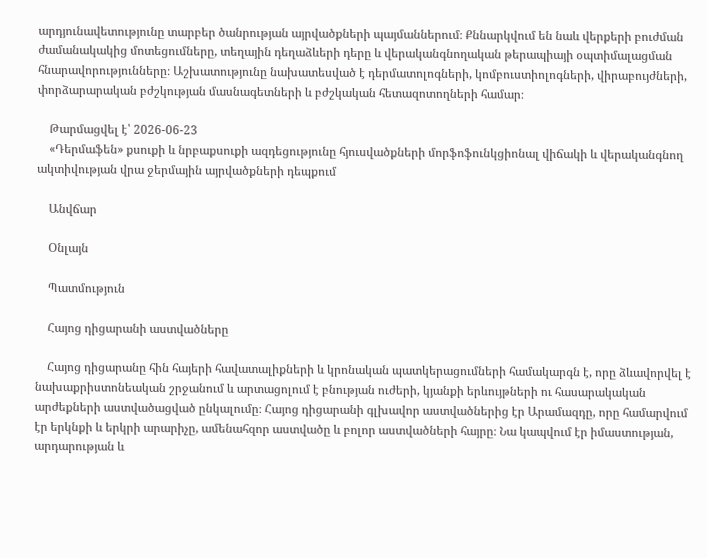արդյունավետությունը տարբեր ծանրության այրվածքների պայմաններում։ Քննարկվում են նաև վերքերի բուժման ժամանակակից մոտեցումները, տեղային դեղաձևերի դերը և վերականգնողական թերապիայի օպտիմալացման հնարավորությունները։ Աշխատությունը նախատեսված է դերմատոլոգների, կոմբուստիոլոգների, վիրաբույժների, փորձարարական բժշկության մասնագետների և բժշկական հետազոտողների համար։

    Թարմացվել է՝ 2026-06-23
    «Դերմաֆեն» քսուքի և նրբաքսուքի ազդեցությունը հյուսվածքների մորֆոֆունկցիոնալ վիճակի և վերականգնող ակտիվության վրա ջերմային այրվածքների դեպքում

    Անվճար

    Օնլայն

    Պատմություն

    Հայոց դիցարանի աստվածները

    Հայոց դիցարանը հին հայերի հավատալիքների և կրոնական պատկերացումների համակարգն է, որը ձևավորվել է նախաքրիստոնեական շրջանում և արտացոլում է բնության ուժերի, կյանքի երևույթների ու հասարակական արժեքների աստվածացված ընկալումը։ Հայոց դիցարանի գլխավոր աստվածներից էր Արամազդը, որը համարվում էր երկնքի և երկրի արարիչը, ամենահզոր աստվածը և բոլոր աստվածների հայրը։ Նա կապվում էր իմաստության, արդարության և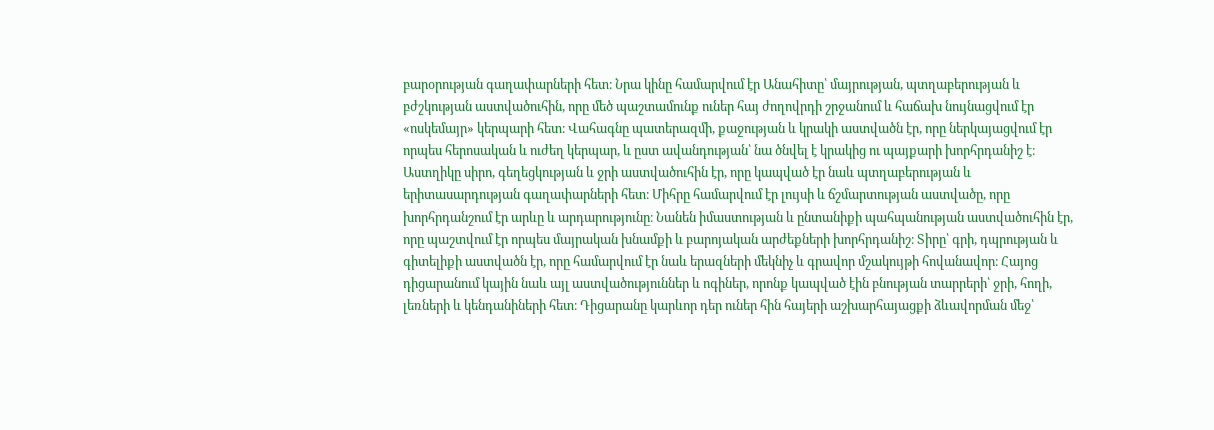բարօրության գաղափարների հետ։ Նրա կինը համարվում էր Անահիտը՝ մայրության, պտղաբերության և բժշկության աստվածուհին, որը մեծ պաշտամունք ուներ հայ ժողովրդի շրջանում և հաճախ նույնացվում էր «ոսկեմայր» կերպարի հետ։ Վահագնը պատերազմի, քաջության և կրակի աստվածն էր, որը ներկայացվում էր որպես հերոսական և ուժեղ կերպար, և ըստ ավանդության՝ նա ծնվել է կրակից ու պայքարի խորհրդանիշ է։ Աստղիկը սիրո, գեղեցկության և ջրի աստվածուհին էր, որը կապված էր նաև պտղաբերության և երիտասարդության գաղափարների հետ։ Միհրը համարվում էր լույսի և ճշմարտության աստվածը, որը խորհրդանշում էր արևը և արդարությունը։ Նանեն իմաստության և ընտանիքի պահպանության աստվածուհին էր, որը պաշտվում էր որպես մայրական խնամքի և բարոյական արժեքների խորհրդանիշ։ Տիրը՝ գրի, դպրության և գիտելիքի աստվածն էր, որը համարվում էր նաև երազների մեկնիչ և գրավոր մշակույթի հովանավոր։ Հայոց դիցարանում կային նաև այլ աստվածություններ և ոգիներ, որոնք կապված էին բնության տարրերի՝ ջրի, հողի, լեռների և կենդանիների հետ։ Դիցարանը կարևոր դեր ուներ հին հայերի աշխարհայացքի ձևավորման մեջ՝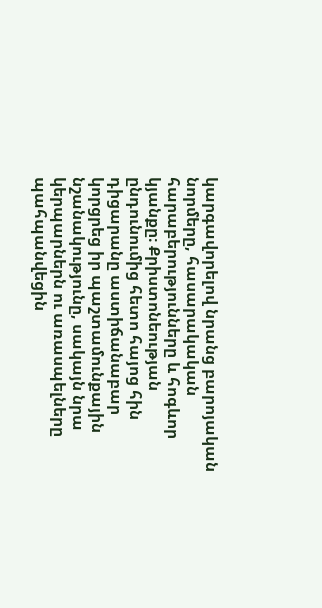կարգավորելով նրանց բարոյական նորմերը, հասարակական հարաբերությունները և հոգևոր կյանքը։ Քրիստոնեության ընդունումից հետո հայոց հին դիցարանը աստիճանաբար կորցրեց իր պաշտամունքային նշանակությունը, սակայն նրա կերպարներն ու առասպելները պահպանվեցին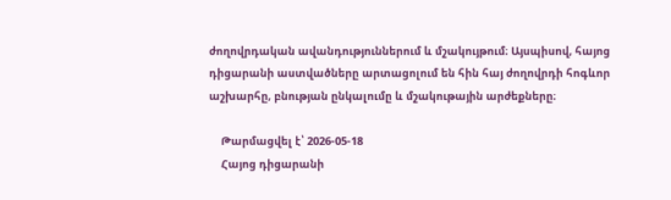ժողովրդական ավանդություններում և մշակույթում։ Այսպիսով, հայոց դիցարանի աստվածները արտացոլում են հին հայ ժողովրդի հոգևոր աշխարհը, բնության ընկալումը և մշակութային արժեքները։

    Թարմացվել է՝ 2026-05-18
    Հայոց դիցարանի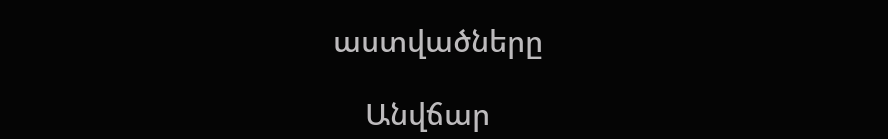աստվածները

    Անվճար